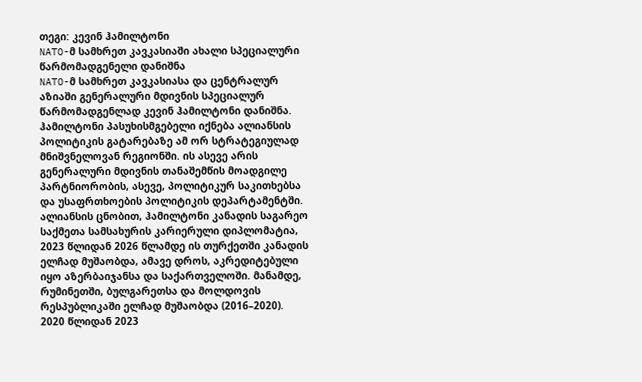თეგი: კევინ ჰამილტონი
NATO-მ სამხრეთ კავკასიაში ახალი სპეციალური წარმომადგენელი დანიშნა
NATO-მ სამხრეთ კავკასიასა და ცენტრალურ აზიაში გენერალური მდივნის სპეციალურ წარმომადგენლად კევინ ჰამილტონი დანიშნა. ჰამილტონი პასუხისმგებელი იქნება ალიანსის პოლიტიკის გატარებაზე ამ ორ სტრატეგიულად მნიშვნელოვან რეგიონში. ის ასევე არის გენერალური მდივნის თანაშემწის მოადგილე პარტნიორობის, ასევე, პოლიტიკურ საკითხებსა და უსაფრთხოების პოლიტიკის დეპარტამენტში. ალიანსის ცნობით, ჰამილტონი კანადის საგარეო საქმეთა სამსახურის კარიერული დიპლომატია, 2023 წლიდან 2026 წლამდე ის თურქეთში კანადის ელჩად მუშაობდა, ამავე დროს, აკრედიტებული იყო აზერბაიჯანსა და საქართველოში. მანამდე, რუმინეთში, ბულგარეთსა და მოლდოვის რესპუბლიკაში ელჩად მუშაობდა (2016–2020). 2020 წლიდან 2023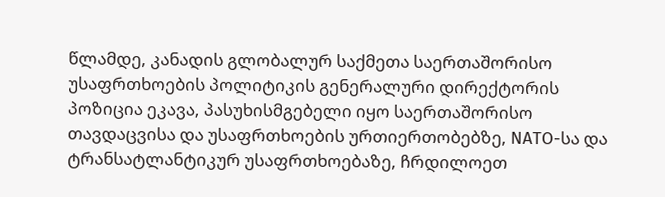წლამდე, კანადის გლობალურ საქმეთა საერთაშორისო უსაფრთხოების პოლიტიკის გენერალური დირექტორის პოზიცია ეკავა, პასუხისმგებელი იყო საერთაშორისო თავდაცვისა და უსაფრთხოების ურთიერთობებზე, NATO-სა და ტრანსატლანტიკურ უსაფრთხოებაზე, ჩრდილოეთ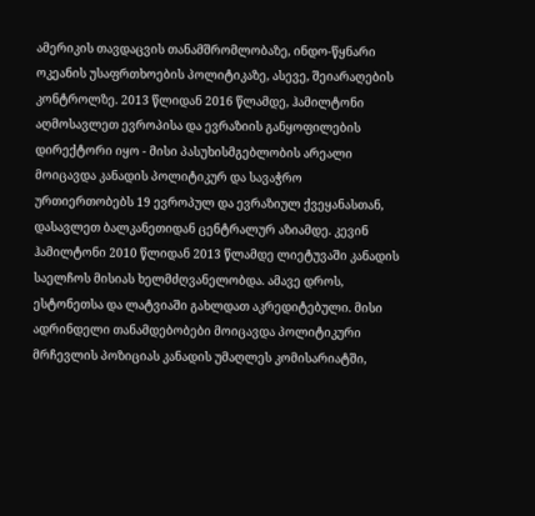ამერიკის თავდაცვის თანამშრომლობაზე, ინდო-წყნარი ოკეანის უსაფრთხოების პოლიტიკაზე, ასევე, შეიარაღების კონტროლზე. 2013 წლიდან 2016 წლამდე, ჰამილტონი აღმოსავლეთ ევროპისა და ევრაზიის განყოფილების დირექტორი იყო - მისი პასუხისმგებლობის არეალი მოიცავდა კანადის პოლიტიკურ და სავაჭრო ურთიერთობებს 19 ევროპულ და ევრაზიულ ქვეყანასთან, დასავლეთ ბალკანეთიდან ცენტრალურ აზიამდე. კევინ ჰამილტონი 2010 წლიდან 2013 წლამდე ლიეტუვაში კანადის საელჩოს მისიას ხელმძღვანელობდა. ამავე დროს, ესტონეთსა და ლატვიაში გახლდათ აკრედიტებული. მისი ადრინდელი თანამდებობები მოიცავდა პოლიტიკური მრჩევლის პოზიციას კანადის უმაღლეს კომისარიატში,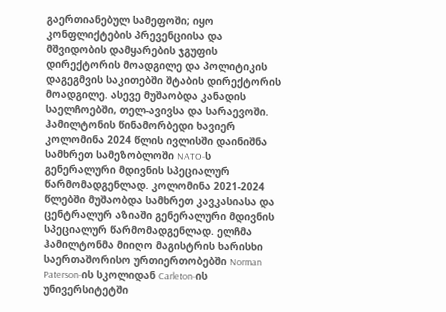გაერთიანებულ სამეფოში; იყო კონფლიქტების პრევენციისა და მშვიდობის დამყარების ჯგუფის დირექტორის მოადგილე და პოლიტიკის დაგეგმვის საკითებში შტაბის დირექტორის მოადგილე. ასევე მუშაობდა კანადის საელჩოებში, თელ-ავივსა და სარაევოში. ჰამილტონის წინამორბედი ხავიერ კოლომინა 2024 წლის ივლისში დაინიშნა სამხრეთ სამეზობლოში NATO-ს გენერალური მდივნის სპეციალურ წარმომადგენლად. კოლომინა 2021-2024 წლებში მუშაობდა სამხრეთ კავკასიასა და ცენტრალურ აზიაში გენერალური მდივნის სპეციალურ წარმომადგენლად. ელჩმა ჰამილტონმა მიიღო მაგისტრის ხარისხი საერთაშორისო ურთიერთობებში Norman Paterson-ის სკოლიდან Carleton-ის უნივერსიტეტში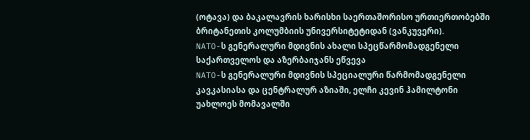(ოტავა) და ბაკალავრის ხარისხი საერთაშორისო ურთიერთობებში ბრიტანეთის კოლუმბიის უნივერსიტეტიდან (ვანკუვერი).
NATO-ს გენერალური მდივნის ახალი სპეცწარმომადგენელი საქართველოს და აზერბაიჯანს ეწვევა
NATO-ს გენერალური მდივნის სპეციალური წარმომადგენელი კავკასიასა და ცენტრალურ აზიაში, ელჩი კევინ ჰამილტონი უახლოეს მომავალში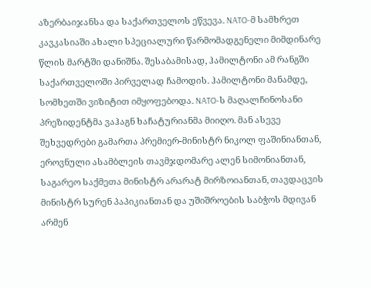აზერბაიჯანსა და საქართველოს ეწვევა. NATO-მ სამხრეთ კავკასიაში ახალი სპეციალური წარმომადგენელი მიმდინარე წლის მარტში დანიშნა. შესაბამისად, ჰამილტონი ამ რანგში საქართველოში პირველად ჩამოდის. ჰამილტონი მანამდე, სომხეთში ვიზიტით იმყოფებოდა. NATO-ს მაღალჩინოსანი პრეზიდენტმა ვაჰაგნ ხაჩატურიანმა მიიღო. მან ასევე შეხვედრები გამართა პრემიერ-მინისტრ ნიკოლ ფაშინიანთან, ეროვნული ასამბლეის თავმჯდომარე ალენ სიმონიანთან, საგარეო საქმეთა მინისტრ არარატ მირზოიანთან, თავდაცვის მინისტრ სურენ პაპიკიანთან და უშიშროების საბჭოს მდივან არმენ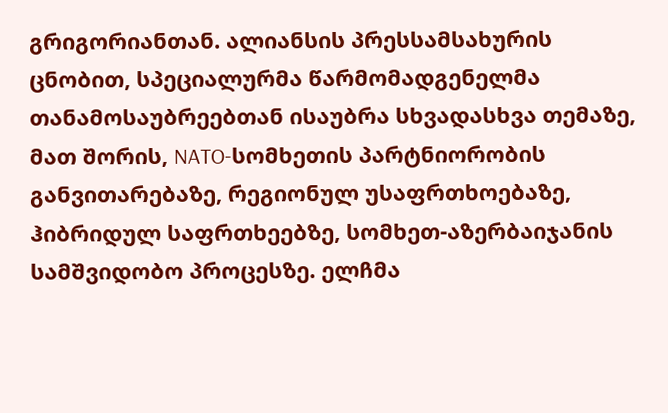გრიგორიანთან. ალიანსის პრესსამსახურის ცნობით, სპეციალურმა წარმომადგენელმა თანამოსაუბრეებთან ისაუბრა სხვადასხვა თემაზე, მათ შორის, NATO-სომხეთის პარტნიორობის განვითარებაზე, რეგიონულ უსაფრთხოებაზე, ჰიბრიდულ საფრთხეებზე, სომხეთ-აზერბაიჯანის სამშვიდობო პროცესზე. ელჩმა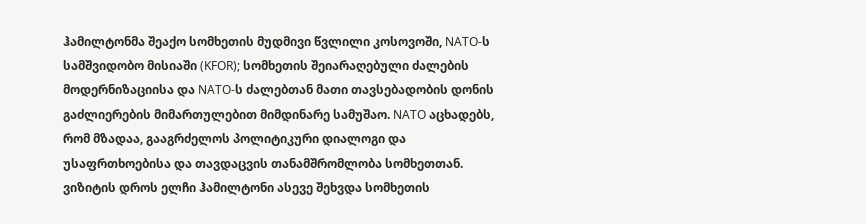ჰამილტონმა შეაქო სომხეთის მუდმივი წვლილი კოსოვოში, NATO-ს სამშვიდობო მისიაში (KFOR); სომხეთის შეიარაღებული ძალების მოდერნიზაციისა და NATO-ს ძალებთან მათი თავსებადობის დონის გაძლიერების მიმართულებით მიმდინარე სამუშაო. NATO აცხადებს, რომ მზადაა, გააგრძელოს პოლიტიკური დიალოგი და უსაფრთხოებისა და თავდაცვის თანამშრომლობა სომხეთთან. ვიზიტის დროს ელჩი ჰამილტონი ასევე შეხვდა სომხეთის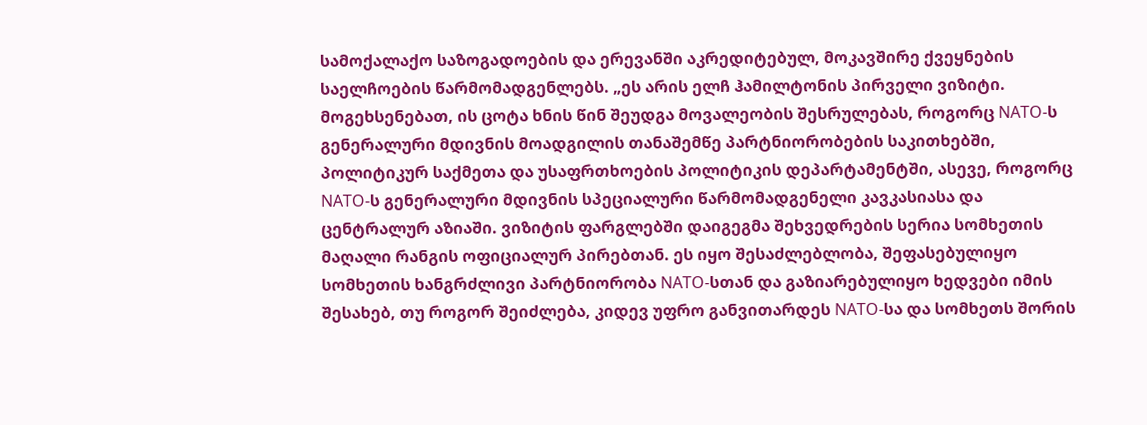სამოქალაქო საზოგადოების და ერევანში აკრედიტებულ, მოკავშირე ქვეყნების საელჩოების წარმომადგენლებს. „ეს არის ელჩ ჰამილტონის პირველი ვიზიტი. მოგეხსენებათ, ის ცოტა ხნის წინ შეუდგა მოვალეობის შესრულებას, როგორც NATO-ს გენერალური მდივნის მოადგილის თანაშემწე პარტნიორობების საკითხებში, პოლიტიკურ საქმეთა და უსაფრთხოების პოლიტიკის დეპარტამენტში, ასევე, როგორც NATO-ს გენერალური მდივნის სპეციალური წარმომადგენელი კავკასიასა და ცენტრალურ აზიაში. ვიზიტის ფარგლებში დაიგეგმა შეხვედრების სერია სომხეთის მაღალი რანგის ოფიციალურ პირებთან. ეს იყო შესაძლებლობა, შეფასებულიყო სომხეთის ხანგრძლივი პარტნიორობა NATO-სთან და გაზიარებულიყო ხედვები იმის შესახებ, თუ როგორ შეიძლება, კიდევ უფრო განვითარდეს NATO-სა და სომხეთს შორის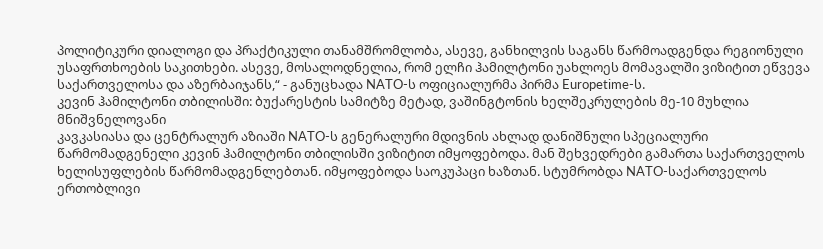პოლიტიკური დიალოგი და პრაქტიკული თანამშრომლობა, ასევე, განხილვის საგანს წარმოადგენდა რეგიონული უსაფრთხოების საკითხები. ასევე, მოსალოდნელია, რომ ელჩი ჰამილტონი უახლოეს მომავალში ვიზიტით ეწვევა საქართველოსა და აზერბაიჯანს,“ - განუცხადა NATO-ს ოფიციალურმა პირმა Europetime-ს.
კევინ ჰამილტონი თბილისში: ბუქარესტის სამიტზე მეტად, ვაშინგტონის ხელშეკრულების მე-10 მუხლია მნიშვნელოვანი
კავკასიასა და ცენტრალურ აზიაში NATO-ს გენერალური მდივნის ახლად დანიშნული სპეციალური წარმომადგენელი კევინ ჰამილტონი თბილისში ვიზიტით იმყოფებოდა. მან შეხვედრები გამართა საქართველოს ხელისუფლების წარმომადგენლებთან. იმყოფებოდა საოკუპაცი ხაზთან. სტუმრობდა NATO-საქართველოს ერთობლივი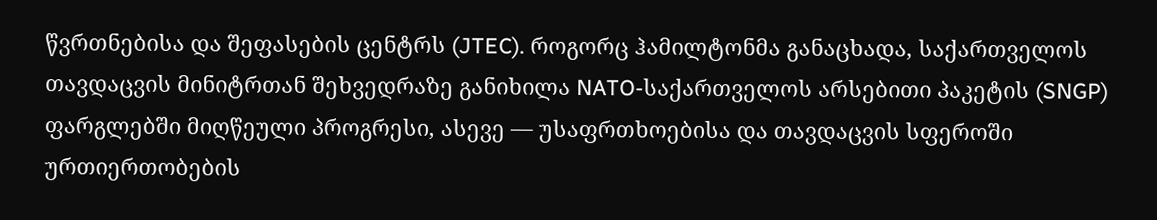წვრთნებისა და შეფასების ცენტრს (JTEC). როგორც ჰამილტონმა განაცხადა, საქართველოს თავდაცვის მინიტრთან შეხვედრაზე განიხილა NATO-საქართველოს არსებითი პაკეტის (SNGP) ფარგლებში მიღწეული პროგრესი, ასევე — უსაფრთხოებისა და თავდაცვის სფეროში ურთიერთობების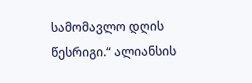სამომავლო დღის წესრიგი.“ ალიანსის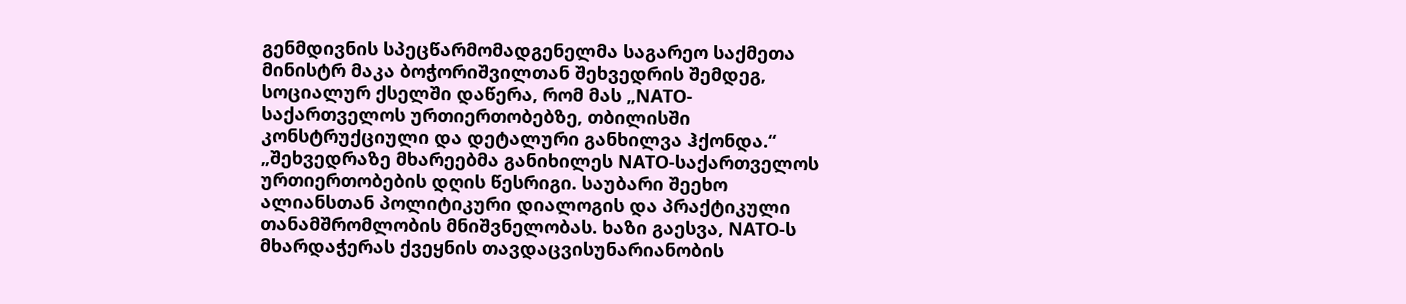გენმდივნის სპეცწარმომადგენელმა საგარეო საქმეთა მინისტრ მაკა ბოჭორიშვილთან შეხვედრის შემდეგ, სოციალურ ქსელში დაწერა, რომ მას „NATO-საქართველოს ურთიერთობებზე, თბილისში კონსტრუქციული და დეტალური განხილვა ჰქონდა.“ „შეხვედრაზე მხარეებმა განიხილეს NATO-საქართველოს ურთიერთობების დღის წესრიგი. საუბარი შეეხო ალიანსთან პოლიტიკური დიალოგის და პრაქტიკული თანამშრომლობის მნიშვნელობას. ხაზი გაესვა, NATO-ს მხარდაჭერას ქვეყნის თავდაცვისუნარიანობის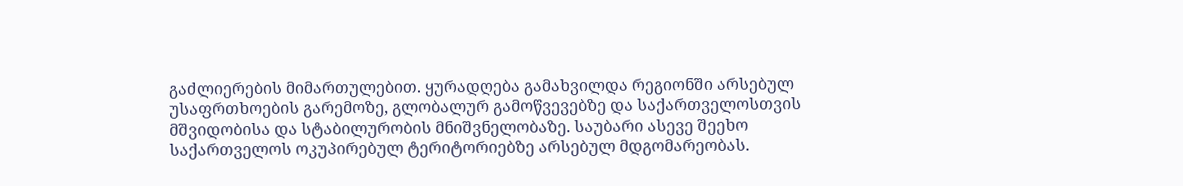გაძლიერების მიმართულებით. ყურადღება გამახვილდა რეგიონში არსებულ უსაფრთხოების გარემოზე, გლობალურ გამოწვევებზე და საქართველოსთვის მშვიდობისა და სტაბილურობის მნიშვნელობაზე. საუბარი ასევე შეეხო საქართველოს ოკუპირებულ ტერიტორიებზე არსებულ მდგომარეობას.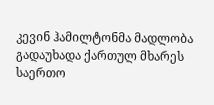კევინ ჰამილტონმა მადლობა გადაუხადა ქართულ მხარეს საერთო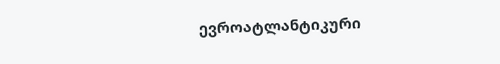ევროატლანტიკური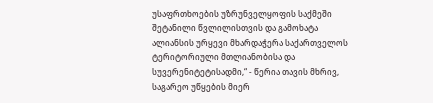უსაფრთხოების უზრუნველყოფის საქმეში შეტანილი წვლილისთვის და გამოხატა ალიანსის ურყევი მხარდაჭერა საქართველოს ტერიტორიული მთლიანობისა და სუვერენიტეტისადმი,“ - წერია თავის მხრივ, საგარეო უწყების მიერ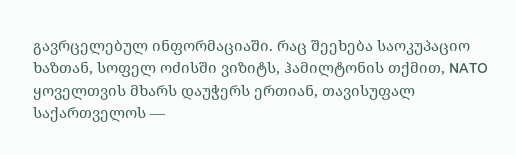გავრცელებულ ინფორმაციაში. რაც შეეხება საოკუპაციო ხაზთან, სოფელ ოძისში ვიზიტს, ჰამილტონის თქმით, NATO ყოველთვის მხარს დაუჭერს ერთიან, თავისუფალ საქართველოს —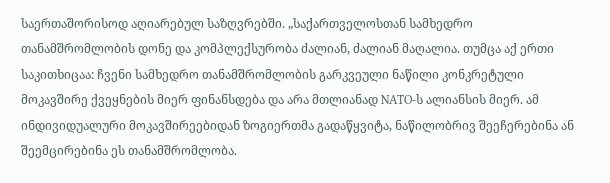საერთაშორისოდ აღიარებულ საზღვრებში. „საქართველოსთან სამხედრო თანამშრომლობის დონე და კომპლექსურობა ძალიან, ძალიან მაღალია. თუმცა აქ ერთი საკითხიცაა: ჩვენი სამხედრო თანამშრომლობის გარკვეული ნაწილი კონკრეტული მოკავშირე ქვეყნების მიერ ფინანსდება და არა მთლიანად NATO-ს ალიანსის მიერ. ამ ინდივიდუალური მოკავშირეებიდან ზოგიერთმა გადაწყვიტა, ნაწილობრივ შეეჩერებინა ან შეემცირებინა ეს თანამშრომლობა.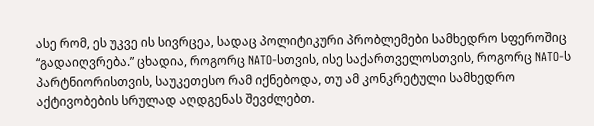ასე რომ, ეს უკვე ის სივრცეა, სადაც პოლიტიკური პრობლემები სამხედრო სფეროშიც “გადაიღვრება.” ცხადია, როგორც NATO-სთვის, ისე საქართველოსთვის, როგორც NATO-ს პარტნიორისთვის, საუკეთესო რამ იქნებოდა, თუ ამ კონკრეტული სამხედრო აქტივობების სრულად აღდგენას შევძლებთ.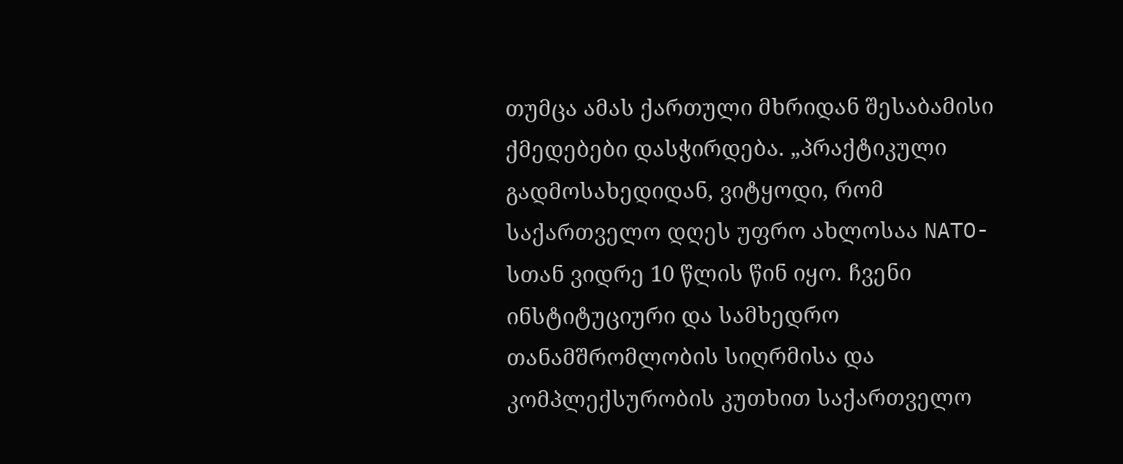თუმცა ამას ქართული მხრიდან შესაბამისი ქმედებები დასჭირდება. „პრაქტიკული გადმოსახედიდან, ვიტყოდი, რომ საქართველო დღეს უფრო ახლოსაა NATO-სთან ვიდრე 10 წლის წინ იყო. ჩვენი ინსტიტუციური და სამხედრო თანამშრომლობის სიღრმისა და კომპლექსურობის კუთხით საქართველო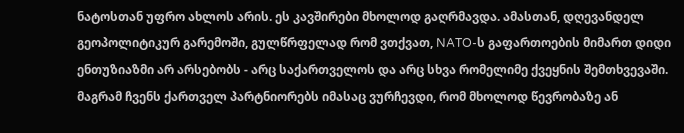ნატოსთან უფრო ახლოს არის. ეს კავშირები მხოლოდ გაღრმავდა. ამასთან, დღევანდელ გეოპოლიტიკურ გარემოში, გულწრფელად რომ ვთქვათ, NATO-ს გაფართოების მიმართ დიდი ენთუზიაზმი არ არსებობს - არც საქართველოს და არც სხვა რომელიმე ქვეყნის შემთხვევაში. მაგრამ ჩვენს ქართველ პარტნიორებს იმასაც ვურჩევდი, რომ მხოლოდ წევრობაზე ან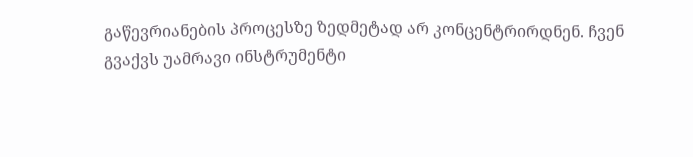გაწევრიანების პროცესზე ზედმეტად არ კონცენტრირდნენ. ჩვენ გვაქვს უამრავი ინსტრუმენტი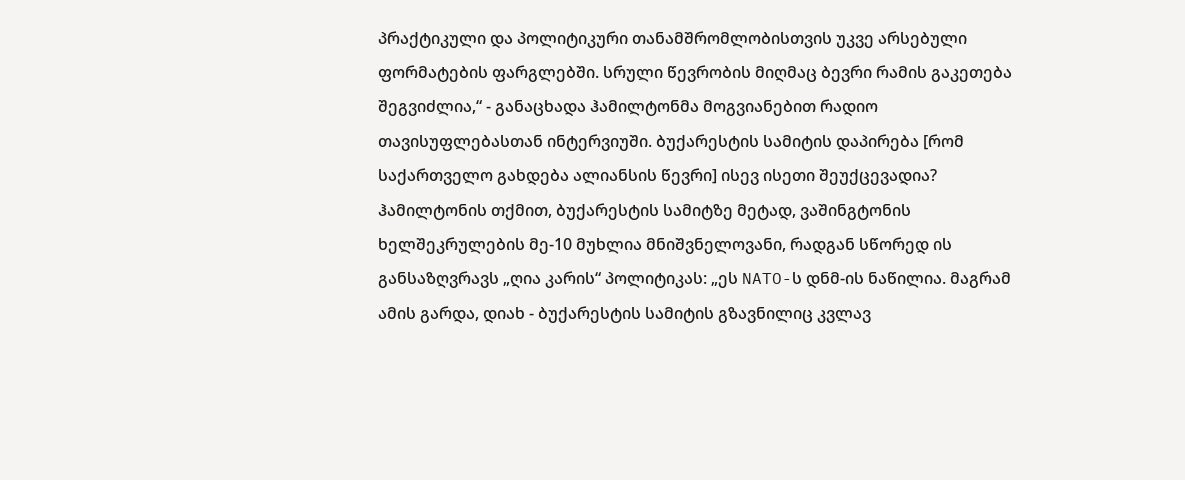პრაქტიკული და პოლიტიკური თანამშრომლობისთვის უკვე არსებული ფორმატების ფარგლებში. სრული წევრობის მიღმაც ბევრი რამის გაკეთება შეგვიძლია,“ - განაცხადა ჰამილტონმა მოგვიანებით რადიო თავისუფლებასთან ინტერვიუში. ბუქარესტის სამიტის დაპირება [რომ საქართველო გახდება ალიანსის წევრი] ისევ ისეთი შეუქცევადია? ჰამილტონის თქმით, ბუქარესტის სამიტზე მეტად, ვაშინგტონის ხელშეკრულების მე-10 მუხლია მნიშვნელოვანი, რადგან სწორედ ის განსაზღვრავს „ღია კარის“ პოლიტიკას: „ეს NATO-ს დნმ-ის ნაწილია. მაგრამ ამის გარდა, დიახ - ბუქარესტის სამიტის გზავნილიც კვლავ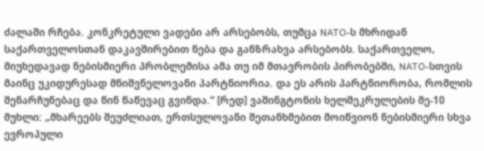ძალაში რჩება. კონკრეტული ვადები არ არსებობს, თუმცა NATO-ს მხრიდან საქართველოსთან დაკავშირებით ნება და განზრახვა არსებობს. საქართველო, მიუხედავად ნებისმიერი პრობლემისა ამა თუ იმ მთავრობის პირობებში, NATO-სთვის მაინც უკიდურესად მნიშვნელოვანი პარტნიორია. და ეს არის პარტნიორობა, რომლის შენარჩუნებაც და წინ წაწევაც გვინდა.“ [რედ] ვაშინგტონის ხელშეკრულების მე-10 მუხლი: „მხარეებს შეუძლიათ, ერთსულოვანი შეთანხმებით მოიწვიონ ნებისმიერი სხვა ევროპული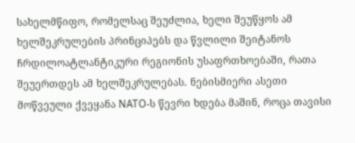სახელმწიფო, რომელსაც შეუძლია, ხელი შეუწყოს ამ ხელშეკრულების პრინციპებს და წვლილი შეიტანოს ჩრდილოატლანტიკური რეგიონის უსაფრთხოებაში, რათა შეუერთდეს ამ ხელშეკრულებას. ნებისმიერი ასეთი მოწვეული ქვეყანა NATO-ს წევრი ხდება მაშინ, როცა თავისი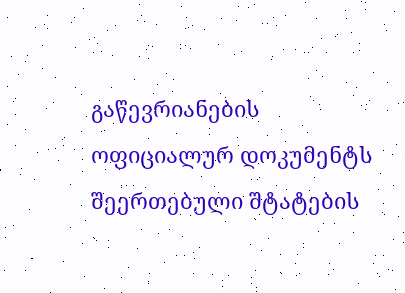გაწევრიანების ოფიციალურ დოკუმენტს შეერთებული შტატების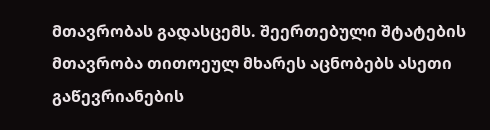მთავრობას გადასცემს. შეერთებული შტატების მთავრობა თითოეულ მხარეს აცნობებს ასეთი გაწევრიანების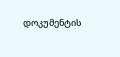დოკუმენტის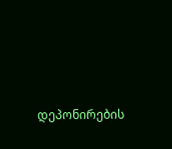დეპონირების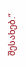შესახებ.“